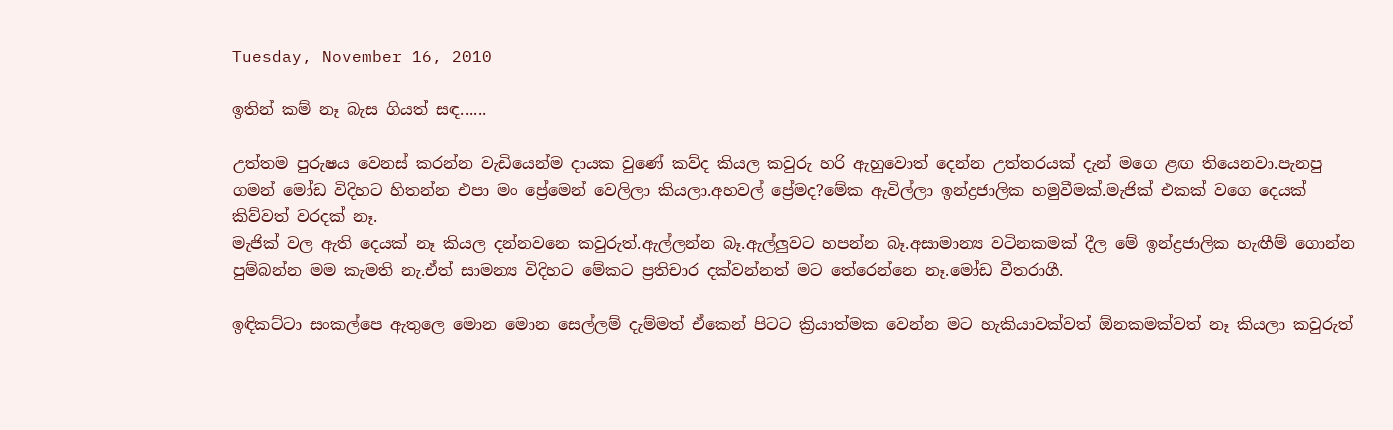Tuesday, November 16, 2010

ඉතින් කම් නෑ බැස ගියත් සඳ......

උත්තම පුරුෂය වෙනස් කරන්න වැඩියෙන්ම දායක වුණේ කව්ද කියල කවුරු හරි ඇහුවොත් දෙන්න උත්තරයක් දැන් මගෙ ළඟ තියෙනවා.පැනපු ගමන් මෝඩ විදිහට හිතන්න එපා මං ප්‍රේමෙන් වෙලිලා කියලා.අහවල් ප්‍රේමද?මේක ඇවිල්ලා ඉන්ද්‍රජාලික හමුවීමක්.මැජික් එකක් වගෙ දෙයක් කිව්වත් වරදක් නෑ.
මැජික් වල ඇති දෙයක් නෑ කියල දන්නවනෙ කවුරුත්.ඇල්ලන්න බෑ.ඇල්ලුවට හපන්න බෑ.අසාමාන්‍ය වටිනකමක් දීල මේ ඉන්ද්‍රජාලික හැඟීම් ගොන්න පුම්බන්න මම කැමති නැ.ඒත් සාමන්‍ය විදිහට මේකට ප්‍රතිචාර දක්වන්නත් මට තේරෙන්නෙ නෑ.මෝඩ වීතරාගී.

ඉඳිකට්ටා සංකල්පෙ ඇතුලෙ මොන මොන සෙල්ලම් දැම්මත් ඒකෙන් පිටට ක්‍රියාත්මක වෙන්න මට හැකියාවක්වත් ඕනකමක්වත් නෑ කියලා කවුරුත්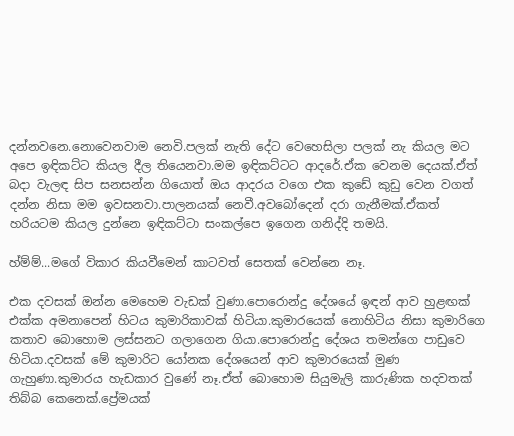දන්නවනෙ.නොවෙනවාම නෙවි.පලක් නැති දේට වෙහෙසිලා පලක් නැ කියල මට අපෙ ඉඳිකට්ට කියල දීල තියෙනවා.මම ඉඳිකට්ටට ආදරේ.ඒක වෙනම දෙයක්.ඒත් බදා වැලඳ සිප සනසන්න ගියොත් ඔය ආදරය වගෙ එක කුඩේ කුඩු වෙන වගත් දන්න නිසා මම ඉවසනවා.පාලනයක් නෙවී.අවබෝදෙන් දරා ගැනීමක්.ඒකත් හරියටම කියල දුන්නෙ ඉඳිකට්ටා සංකල්පෙ ඉගෙන ගනිද්දි තමයි.

හ්ම්ම්...මගේ විකාර කියවීමෙන් කාටවත් සෙතක් වෙන්නෙ නෑ.

එක දවසක් ඔන්න මෙහෙම වැඩක් වුණා.පොරොන්දු දේශයේ ඉඳන් ආව හුළඟක් එක්ක අමනාපෙන් හිටය කුමාරිකාවක් හිටියා.කුමාරයෙක් නොහිටිය නිසා කුමාරිගෙ කතාව බොහොම ලස්සනට ගලාගෙන ගියා.පොරොන්දු දේශය තමන්ගෙ පාඩුවෙ හිටියා.දවසක් මේ කුමාරිට යෝනක දේශයෙන් ආව කුමාරයෙක් මුණ ගැහුණා.කුමාරය හැඩකාර වුණේ නෑ.ඒත් බොහොම සියුමැලි කාරුණික හදවතක් තිබ්බ කෙනෙක්.ප්‍රේමයක්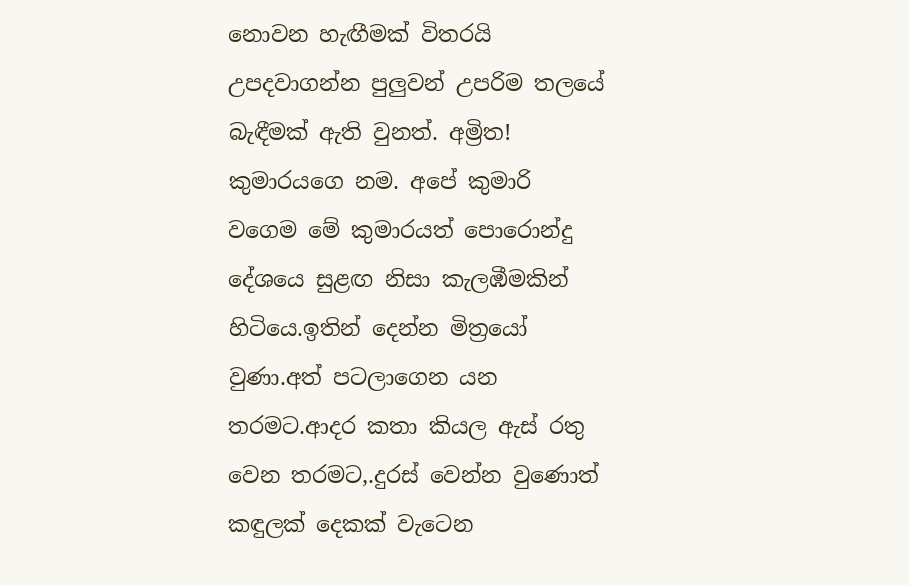නොවන හැඟීමක් විතරයි උපදවාගන්න පුලුවන් උපරිම තලයේ බැඳීමක් ඇති වුනත්. අම්‍රිත! කුමාරයගෙ නම. අපේ කුමාරි වගෙම මේ කුමාරයත් පොරොන්දු දේශයෙ සුළඟ නිසා කැලඹීමකින් හිටියෙ.ඉතින් දෙන්න මිත්‍රයෝ වුණා.අත් පටලාගෙන යන තරමට.ආදර කතා කියල ඇස් රතු වෙන තරමට,.දුරස් වෙන්න වුණොත් කඳුලක් දෙකක් වැටෙන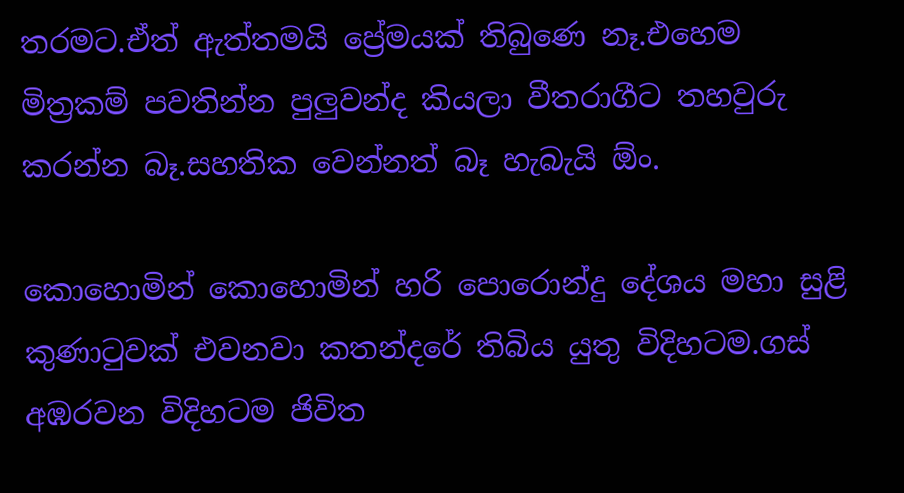තරමට.ඒත් ඇත්තමයි ප්‍රේමයක් තිබුණෙ නෑ.එහෙම මිත්‍රකම් පවතින්න පුලුවන්ද කියලා වීතරාගීට තහවුරු කරන්න බෑ.සහතික වෙන්නත් බෑ හැබැයි ඕං.

කොහොමින් කොහොමින් හරි පොරොන්දු දේශය මහා සුළි කුණාටුවක් එවනවා කතන්දරේ තිබිය යුතු විදිහටම.ගස් අඹරවන විදිහටම ජිවිත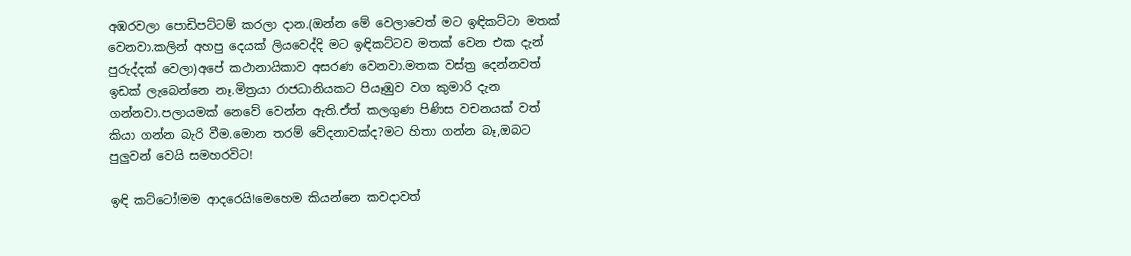අඹරවලා පොඩිපට්ටම් කරලා දාන.(ඔන්න මේ වෙලාවෙත් මට ඉඳිකට්ටා මතක් වෙනවා.කලින් අහපු දෙයක් ලියවෙද්දි මට ඉඳිකට්ටව මතක් වෙන එක දැන් පුරුද්දක් වෙලා)අපේ කථානායිකාව අසරණ වෙනවා.මතක වස්ත්‍ර දෙන්නවත් ඉඩක් ලැබෙන්නෙ නෑ.මිත්‍රයා රාජධානියකට පියෑඹුව වග කුමාරි දැන ගන්නවා.පලායමක් නෙවේ වෙන්න ඇති.ඒත් කලගුණ පිණිස වචනයක් වත් කියා ගන්න බැරි වීම.මොන තරම් වේදනාවක්ද?මට හිතා ගන්න බෑ,ඔබට පුලුවන් වෙයි සමහරවිට!

ඉඳි කට්ටෝ!මම ආදරෙයි!මෙහෙම කියන්නෙ කවදාවත්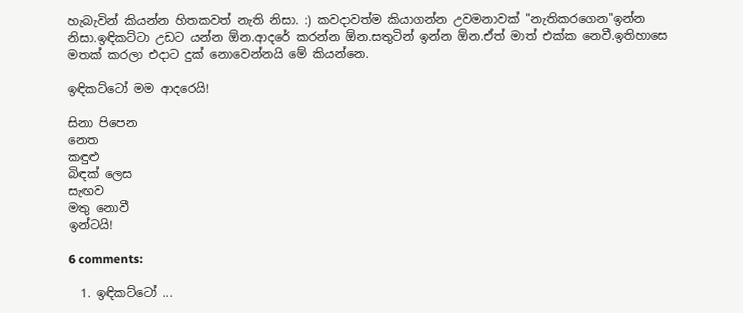හැබැවින් කියන්න හිතකවත් නැති නිසා. :) කවදාවත්ම කියාගන්න උවමනාවක් "නැතිකරගෙන"ඉන්න නිසා.ඉඳිකට්ටා උඩට යන්න ඕන.ආදරේ කරන්න ඕන.සතුටින් ඉන්න ඕන.ඒත් මාත් එක්ක නෙවී.ඉතිහාසෙ මතක් කරලා එදාට දුක් නොවෙන්නයි මේ කියන්නෙ.

ඉඳිකට්ටෝ මම ආදරෙයි!

සිනා පිපෙන
නෙත
කඳුළු
බිඳක් ලෙස
සැඟව
මතු නොවී
ඉන්ටයි!

6 comments:

  1. ඉඳිකට්ටෝ ...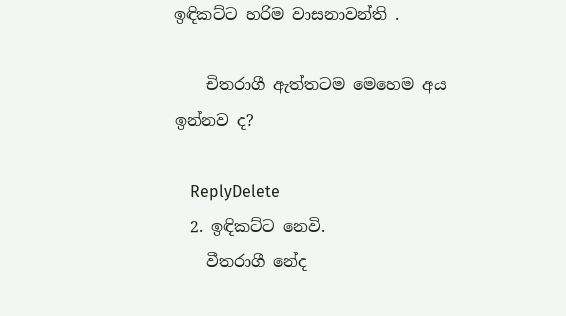ඉඳිකට්ට හරිම වාසනාවන්ති .

    චිතරාගී ඇත්තටම මෙහෙම අය ඉන්නව ද?

    ReplyDelete
  2. ඉඳිකට්ට නෙවි.
    වීතරාගී නේද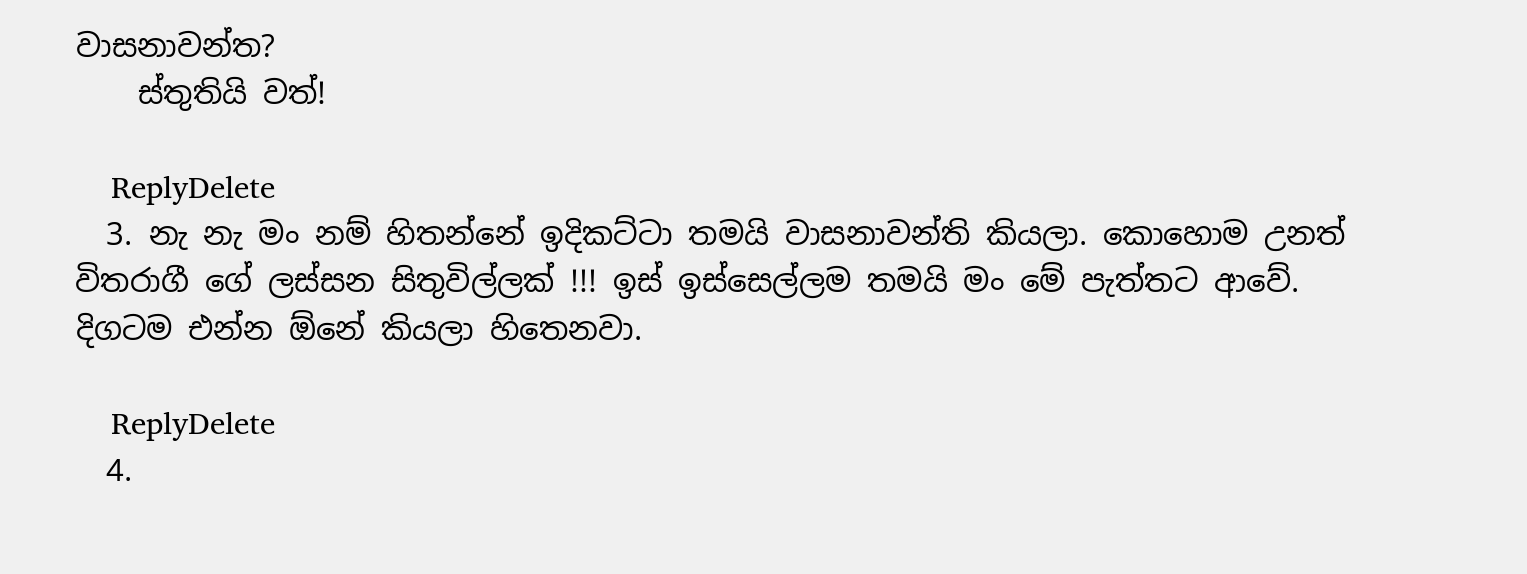වාසනාවන්ත?
    ස්තුතියි වත්!

    ReplyDelete
  3. නැ නැ මං නම් හිතන්නේ ඉදිකට්ටා තමයි වාසනාවන්ති කියලා. කොහොම උනත් විතරාගී ගේ ලස්සන සිතුවිල්ලක් !!! ඉස් ඉස්සෙල්ලම තමයි මං මේ පැත්තට ආවේ. දිගටම එන්න ඕනේ කියලා හිතෙනවා.

    ReplyDelete
  4.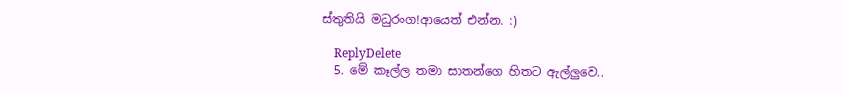ස්තුතියි මධුරංග!ආයෙත් එන්න. :)

    ReplyDelete
  5. මේ කෑල්ල තමා සාතන්ගෙ හිතට ඇල්ලුවෙ..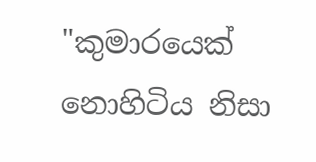"කුමාරයෙක් නොහිටිය නිසා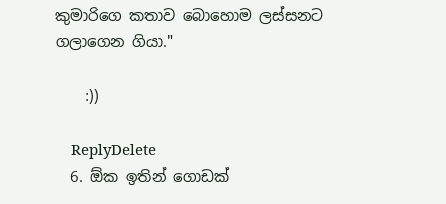කුමාරිගෙ කතාව බොහොම ලස්සනට ගලාගෙන ගියා."

    :))

    ReplyDelete
  6. ඕක ඉතින් ගොඩක්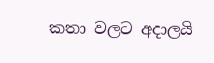කතා වලට අදාලයි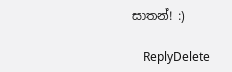සාතන්! :)

    ReplyDelete